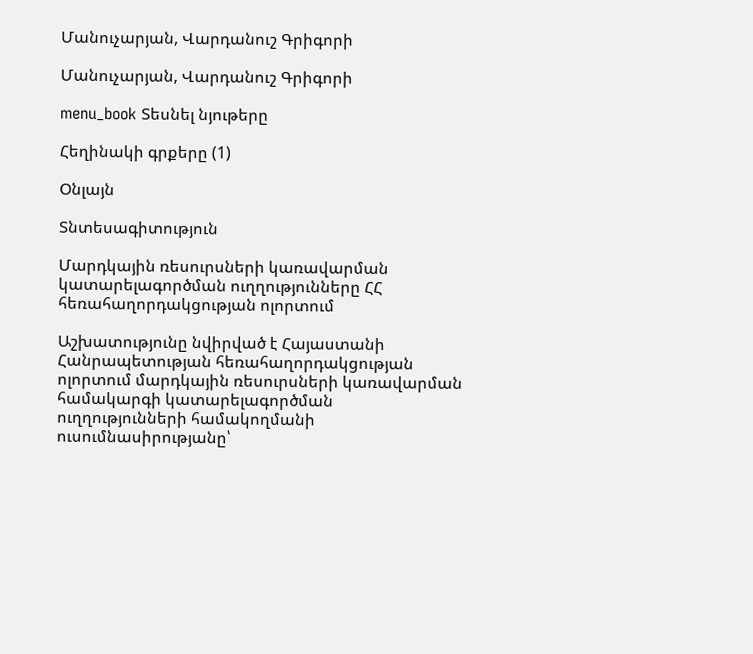Մանուչարյան, Վարդանուշ Գրիգորի

Մանուչարյան, Վարդանուշ Գրիգորի

menu_book Տեսնել նյութերը

Հեղինակի գրքերը (1)

Օնլայն

Տնտեսագիտություն

Մարդկային ռեսուրսների կառավարման կատարելագործման ուղղությունները ՀՀ հեռահաղորդակցության ոլորտում

Աշխատությունը նվիրված է Հայաստանի Հանրապետության հեռահաղորդակցության ոլորտում մարդկային ռեսուրսների կառավարման համակարգի կատարելագործման ուղղությունների համակողմանի ուսումնասիրությանը՝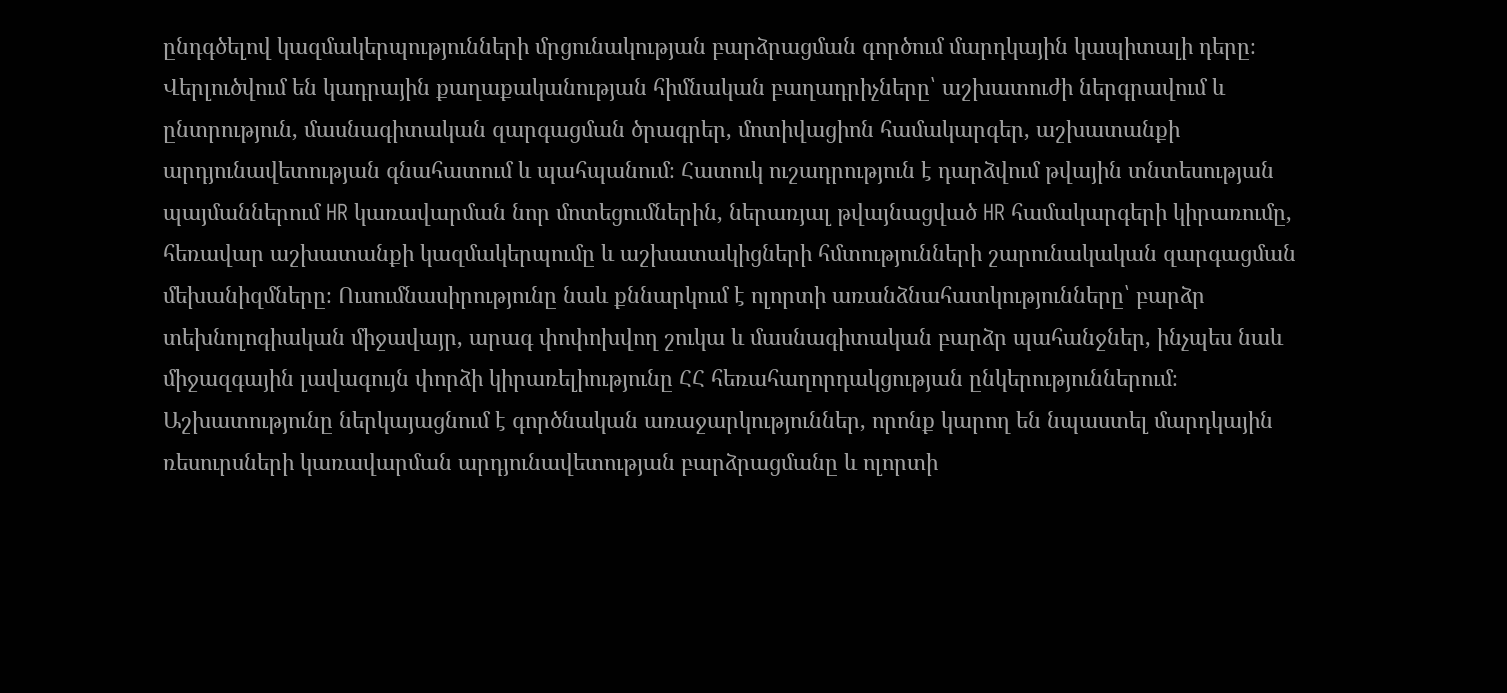ընդգծելով կազմակերպությունների մրցունակության բարձրացման գործում մարդկային կապիտալի դերը։ Վերլուծվում են կադրային քաղաքականության հիմնական բաղադրիչները՝ աշխատուժի ներգրավում և ընտրություն, մասնագիտական զարգացման ծրագրեր, մոտիվացիոն համակարգեր, աշխատանքի արդյունավետության գնահատում և պահպանում։ Հատուկ ուշադրություն է դարձվում թվային տնտեսության պայմաններում HR կառավարման նոր մոտեցումներին, ներառյալ թվայնացված HR համակարգերի կիրառումը, հեռավար աշխատանքի կազմակերպումը և աշխատակիցների հմտությունների շարունակական զարգացման մեխանիզմները։ Ուսումնասիրությունը նաև քննարկում է ոլորտի առանձնահատկությունները՝ բարձր տեխնոլոգիական միջավայր, արագ փոփոխվող շուկա և մասնագիտական բարձր պահանջներ, ինչպես նաև միջազգային լավագույն փորձի կիրառելիությունը ՀՀ հեռահաղորդակցության ընկերություններում։ Աշխատությունը ներկայացնում է գործնական առաջարկություններ, որոնք կարող են նպաստել մարդկային ռեսուրսների կառավարման արդյունավետության բարձրացմանը և ոլորտի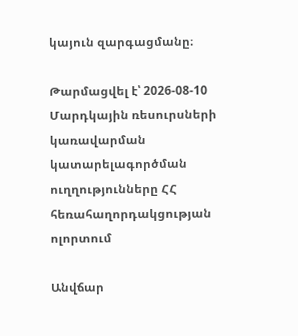կայուն զարգացմանը։

Թարմացվել է՝ 2026-08-10
Մարդկային ռեսուրսների կառավարման կատարելագործման ուղղությունները ՀՀ հեռահաղորդակցության ոլորտում

Անվճար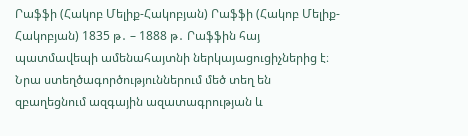Րաֆֆի (Հակոբ Մելիք-Հակոբյան) Րաֆֆի (Հակոբ Մելիք-Հակոբյան) 1835 թ․ – 1888 թ․ Րաֆֆին հայ պատմավեպի ամենահայտնի ներկայացուցիչներից է։ Նրա ստեղծագործություններում մեծ տեղ են զբաղեցնում ազգային ազատագրության և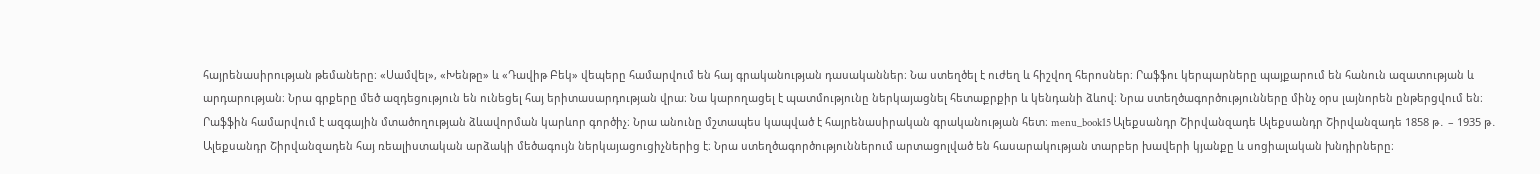հայրենասիրության թեմաները։ «Սամվել», «Խենթը» և «Դավիթ Բեկ» վեպերը համարվում են հայ գրականության դասականներ։ Նա ստեղծել է ուժեղ և հիշվող հերոսներ։ Րաֆֆու կերպարները պայքարում են հանուն ազատության և արդարության։ Նրա գրքերը մեծ ազդեցություն են ունեցել հայ երիտասարդության վրա։ Նա կարողացել է պատմությունը ներկայացնել հետաքրքիր և կենդանի ձևով։ Նրա ստեղծագործությունները մինչ օրս լայնորեն ընթերցվում են։ Րաֆֆին համարվում է ազգային մտածողության ձևավորման կարևոր գործիչ։ Նրա անունը մշտապես կապված է հայրենասիրական գրականության հետ։ menu_book15 Ալեքսանդր Շիրվանզադե Ալեքսանդր Շիրվանզադե 1858 թ․ – 1935 թ․ Ալեքսանդր Շիրվանզադեն հայ ռեալիստական արձակի մեծագույն ներկայացուցիչներից է։ Նրա ստեղծագործություններում արտացոլված են հասարակության տարբեր խավերի կյանքը և սոցիալական խնդիրները։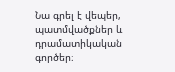Նա գրել է վեպեր, պատմվածքներ և դրամատիկական գործեր։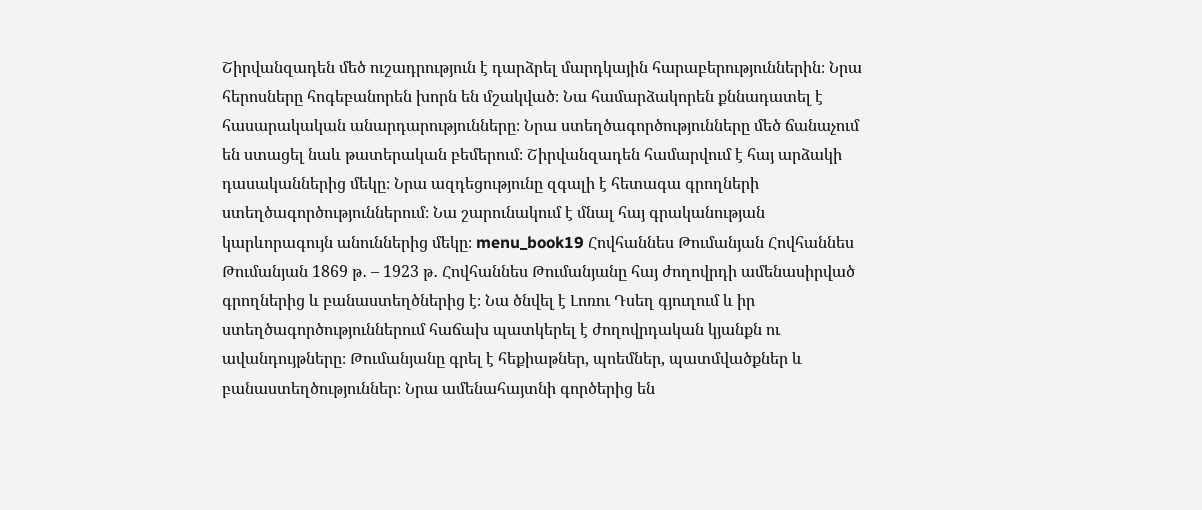Շիրվանզադեն մեծ ուշադրություն է դարձրել մարդկային հարաբերություններին։ Նրա հերոսները հոգեբանորեն խորն են մշակված։ Նա համարձակորեն քննադատել է հասարակական անարդարությունները։ Նրա ստեղծագործությունները մեծ ճանաչում են ստացել նաև թատերական բեմերում։ Շիրվանզադեն համարվում է հայ արձակի դասականներից մեկը։ Նրա ազդեցությունը զգալի է հետագա գրողների ստեղծագործություններում։ Նա շարունակում է մնալ հայ գրականության կարևորագույն անուններից մեկը։ menu_book19 Հովհաննես Թումանյան Հովհաննես Թումանյան 1869 թ․ – 1923 թ․ Հովհաննես Թումանյանը հայ ժողովրդի ամենասիրված գրողներից և բանաստեղծներից է։ Նա ծնվել է Լոռու Դսեղ գյուղում և իր ստեղծագործություններում հաճախ պատկերել է ժողովրդական կյանքն ու ավանդույթները։ Թումանյանը գրել է հեքիաթներ, պոեմներ, պատմվածքներ և բանաստեղծություններ։ Նրա ամենահայտնի գործերից են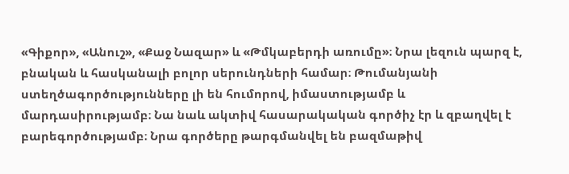«Գիքոր», «Անուշ», «Քաջ Նազար» և «Թմկաբերդի առումը»։ Նրա լեզուն պարզ է, բնական և հասկանալի բոլոր սերունդների համար։ Թումանյանի ստեղծագործությունները լի են հումորով, իմաստությամբ և մարդասիրությամբ։ Նա նաև ակտիվ հասարակական գործիչ էր և զբաղվել է բարեգործությամբ։ Նրա գործերը թարգմանվել են բազմաթիվ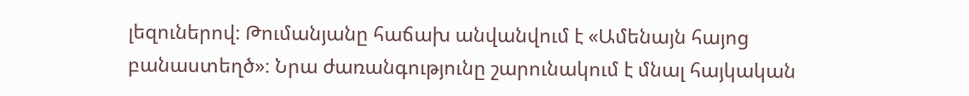լեզուներով։ Թումանյանը հաճախ անվանվում է «Ամենայն հայոց բանաստեղծ»։ Նրա ժառանգությունը շարունակում է մնալ հայկական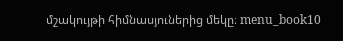մշակույթի հիմնասյուներից մեկը։ menu_book10